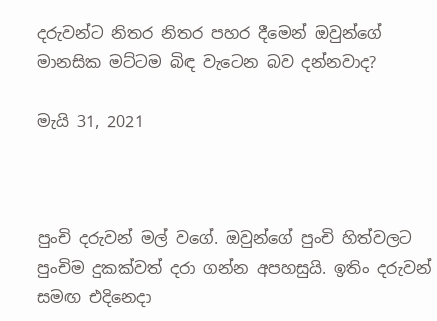දරුවන්ට නිතර නිතර පහර දීමෙන් ඔවුන්ගේ මානසික මට්ටම බිඳ වැටෙන බව දන්නවාද?

මැයි 31, 2021



පුංචි දරුවන් මල් වගේ. ඔවුන්ගේ පුංචි හිත්වලට පුංචිම දුකක්වත් දරා ගන්න අපහසුයි. ඉතිං දරුවන් සමඟ එදිනෙදා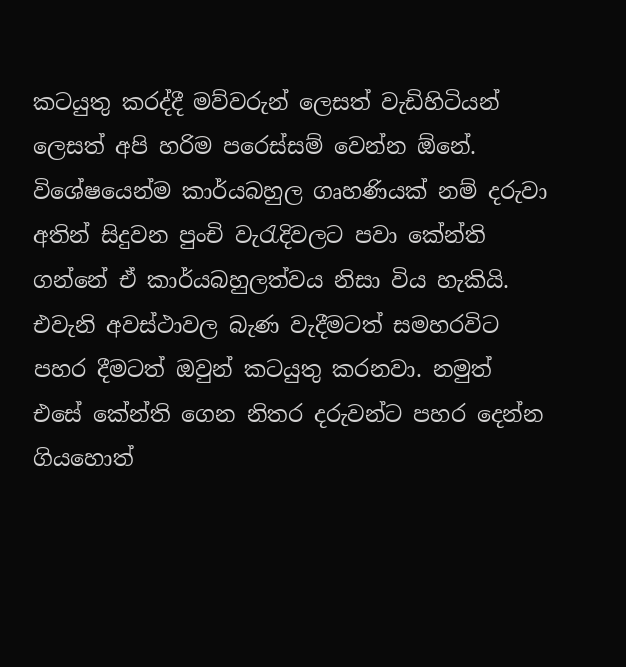කටයුතු කරද්දී මව්වරුන් ලෙසත් වැඩිහිටියන් ලෙසත් අපි හරිම පරෙස්සම් වෙන්න ඕනේ. විශේෂයෙන්ම කාර්යබහුල ගෘහණියක් නම් දරුවා අතින් සිදුවන පුංචි වැරැදිවලට පවා කේන්ති ගන්නේ ඒ කාර්යබහුලත්වය නිසා විය හැකියි. එවැනි අවස්ථාවල බැණ වැදීමටත් සමහරවිට පහර දීමටත් ඔවුන් කටයුතු කරනවා. නමුත් එසේ කේන්ති ගෙන නිතර දරුවන්ට පහර දෙන්න ගියහොත්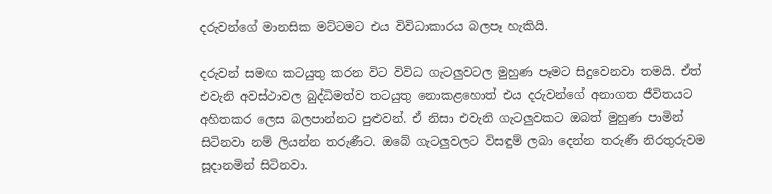දරුවන්ගේ මානසික මට්ටමට එය විවිධාකාරය බලපෑ හැකියි.

දරුවන් සමඟ කටයුතු කරන විට විවිධ ගැටලුවටල මුහුණ පෑමට සිදුවෙනවා තමයි. ඒත් එවැනි අවස්ථාවල බුද්ධිමත්ව තටයුතු නොකළහොත් එය දරුවන්ගේ අනාගත ජීවිතයට අහිතකර ලෙස බලපාන්නට පුළුවන්. ඒ නිසා එවැනි ගැටලුවකට ඔබත් මුහුණ පාමින් සිටිනවා නම් ලියන්න තරුණීට. ඔබේ ගැටලුවලට විසඳුම් ලබා දෙන්න තරුණී නිරතුරුවම සූදානමින් සිටිනවා.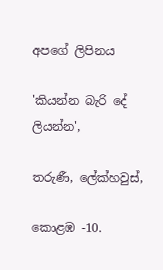අපගේ ලිපිනය

'කියන්න බැරි දේ ලියන්න',

තරුණී, ලේක්හවුස්,

කොළඹ -10.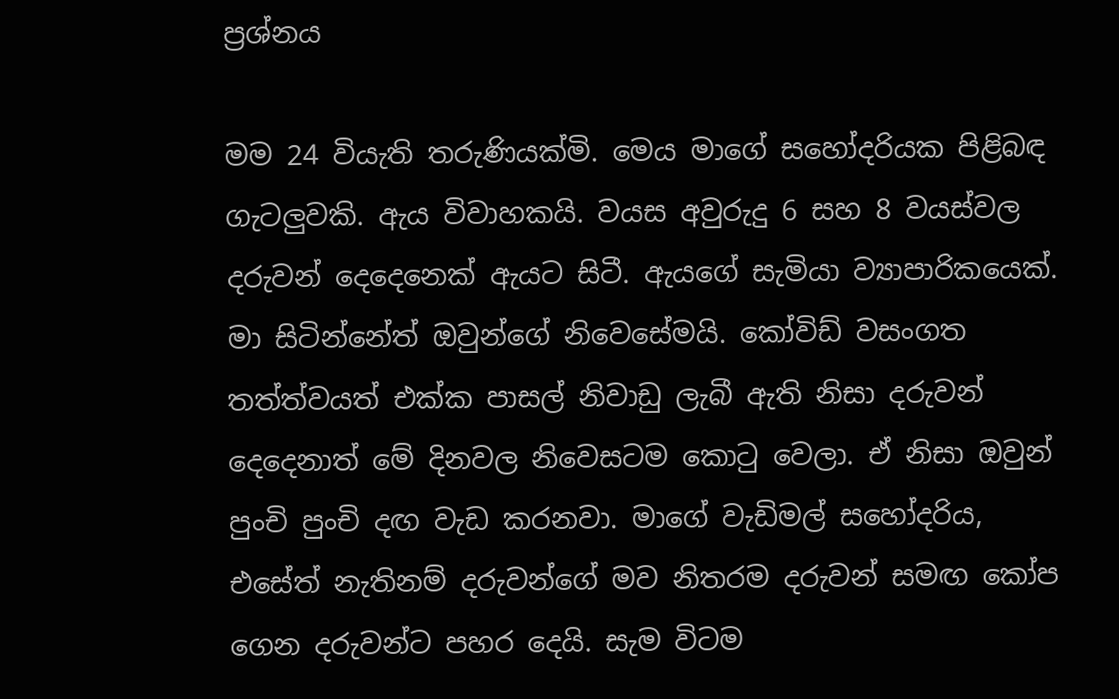ප්‍රශ්නය

මම 24 වියැති තරුණියක්මි. මෙය මාගේ සහෝදරියක පිළිබඳ ගැටලුවකි. ඇය විවාහකයි. වයස අවුරුදු 6 සහ 8 වයස්වල දරුවන් දෙදෙනෙක් ඇයට සිටී. ඇයගේ සැමියා ව්‍යාපාරිකයෙක්. මා සිටින්නේත් ඔවුන්ගේ නිවෙසේමයි. කෝවිඩ් වසංගත තත්ත්වයත් එක්ක පාසල් නිවාඩු ලැබී ඇති නිසා දරුවන් දෙදෙනාත් මේ දිනවල නිවෙසටම කොටු වෙලා. ඒ නිසා ඔවුන් පුංචි පුංචි දඟ වැඩ කරනවා. මාගේ වැඩිමල් සහෝදරිය, එසේත් නැතිනම් දරුවන්ගේ මව නිතරම දරුවන් සමඟ කෝප ගෙන දරුවන්ට පහර දෙයි. සැම විටම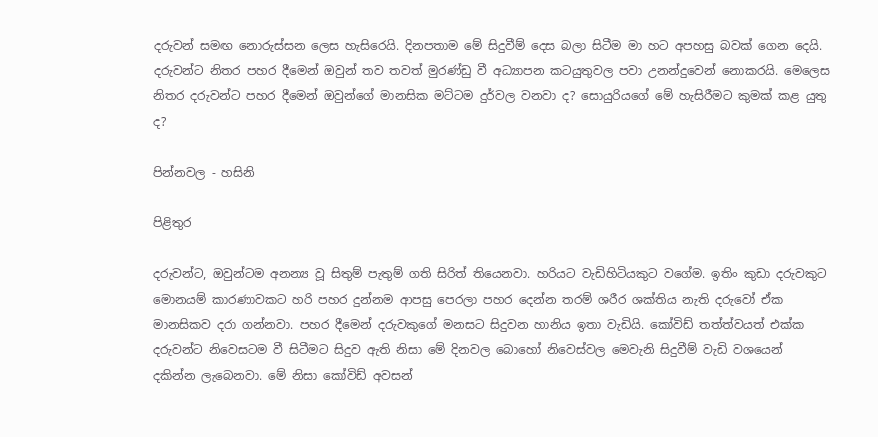දරුවන් සමඟ නොරුස්සන ලෙස හැසිරෙයි. දිනපතාම මේ සිදුවීම් දෙස බලා සිටීම මා හට අපහසු බවක් ගෙන දෙයි. දරුවන්ට නිතර පහර දීමෙන් ඔවුන් තව තවත් මුරණ්ඩු වී අධ්‍යාපන කටයුතුවල පවා උනන්දුවෙන් නොකරයි. මෙලෙස නිතර දරුවන්ට පහර දීමෙන් ඔවුන්ගේ මානසික මට්ටම දුර්වල වනවා ද? සොයුරියගේ මේ හැසිරීමට කුමක් කළ යුතු ද?

පින්නවල - හසිනි

පිළිතුර

දරුවන්ට, ඔවුන්ටම අනන්‍ය වූ සිතුම් පැතුම් ගති සිරිත් තියෙනවා. හරියට වැඩිහිටියකුට වගේම. ඉතිං කුඩා දරුවකුට මොනයම් කාරණාවකට හරි පහර දුන්නම ආපසු පෙරලා පහර දෙන්න තරම් ශරීර ශක්තිය නැති දරුවෝ ඒක මානසිකව දරා ගන්නවා. පහර දීමෙන් දරුවකුගේ මනසට සිදුවන හානිය ඉතා වැඩියි. කෝවිඩ් තත්ත්වයත් එක්ක දරුවන්ට නිවෙසටම වී සිටීමට සිදුව ඇති නිසා මේ දිනවල බොහෝ නිවෙස්වල මෙවැනි සිදුවීම් වැඩි වශයෙන් දකින්න ලැබෙනවා. මේ නිසා කෝවිඩ් අවසන්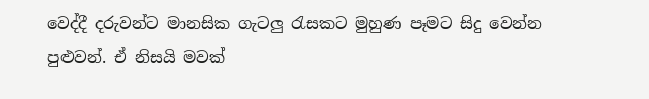වෙද්දී දරුවන්ට මානසික ගැටලු රැසකට මුහුණ පෑමට සිදු වෙන්න පුළුවන්. ඒ නිසයි මවක්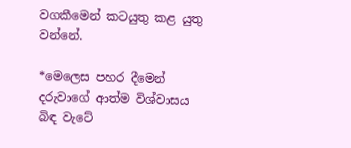වගකීමෙන් කටයුතු කළ යුතු වන්නේ.

*මෙලෙස පහර දීමෙන් දරුවාගේ ආත්ම විශ්වාසය බිඳ වැටේ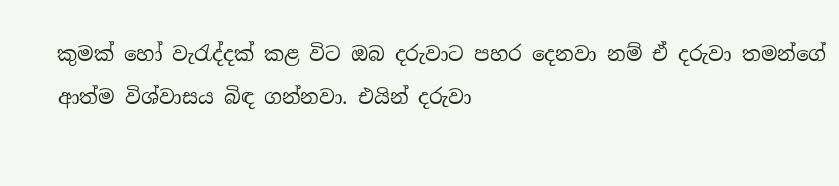කුමක් හෝ වැරැද්දක් කළ විට ඔබ දරුවාට පහර දෙනවා නම් ඒ දරුවා තමන්ගේ ආත්ම විශ්වාසය බිඳ ගන්නවා. එයින් දරුවා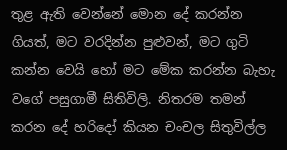තුළ ඇති වෙන්නේ මොන දේ කරන්න ගියත්, මට වරදින්න පුළුවන්, මට ගුටි කන්න වෙයි හෝ මට මේක කරන්න බැහැ වගේ පසුගාමී සිතිවිලි. නිතරම තමන් කරන දේ හරිදෝ කියන චංචල සිතුවිල්ල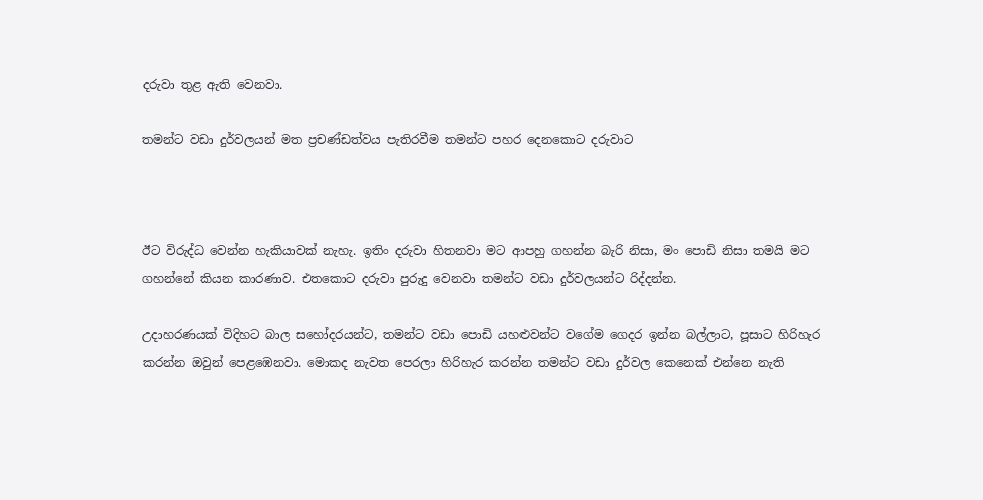දරුවා තුළ ඇති වෙනවා.

තමන්ට වඩා දුර්වලයන් මත ප්‍රචණ්ඩත්වය පැතිරවීම තමන්ට පහර දෙනකොට දරුවාට



ඊට විරුද්ධ වෙන්න හැකියාවක් නැහැ. ඉතිං දරුවා හිතනවා මට ආපහු ගහන්න බැරි නිසා, මං පොඩි නිසා තමයි මට ගහන්නේ කියන කාරණාව. එතකොට දරුවා පුරුදු වෙනවා තමන්ට වඩා දුර්වලයන්ට රිද්දන්න.

උදාහරණයක් විදිහට බාල සහෝදරයන්ට, තමන්ට වඩා පොඩි යහළුවන්ට වගේම ගෙදර ඉන්න බල්ලාට, පූසාට හිරිහැර කරන්න ඔවුන් පෙළඹෙනවා. මොකද නැවත පෙරලා හිරිහැර කරන්න තමන්ට වඩා දුර්වල කෙනෙක් එන්නෙ නැති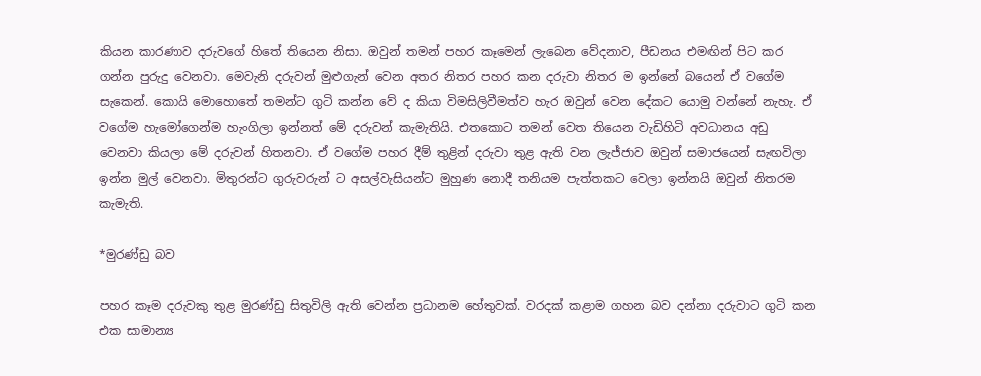කියන කාරණාව දරුවගේ හිතේ තියෙන නිසා. ඔවුන් තමන් පහර කෑමෙන් ලැබෙන වේදනාව, පීඩනය එමඟින් පිට කර ගන්න පුරුදු වෙනවා. මෙවැනි දරුවන් මුළුගැන් වෙන අතර නිතර පහර කන දරුවා නිතර ම ඉන්නේ බයෙන් ඒ වගේම සැකෙන්. කොයි මොහොතේ තමන්ට ගුටි කන්න වේ ද කියා විමසිලිවීමත්ව හැර ඔවුන් වෙන දේකට යොමු වන්නේ නැහැ. ඒ වගේම හැමෝගෙන්ම හැංගිලා ඉන්නත් මේ දරුවන් කැමැතියි. එතකොට තමන් වෙත තියෙන වැඩිහිටි අවධානය අඩු වෙනවා කියලා මේ දරුවන් හිතනවා. ඒ වගේම පහර දීම් තුළින් දරුවා තුළ ඇති වන ලැජ්ජාව ඔවුන් සමාජයෙන් සැඟවිලා ඉන්න මුල් වෙනවා. මිතුරන්ට ගුරුවරුන් ට අසල්වැසියන්ට මුහුණ නොදී තනියම පැත්තකට වෙලා ඉන්නයි ඔවුන් නිතරම කැමැති.

*මුරණ්ඩු බව

පහර කෑම දරුවකු තුළ මුරණ්ඩු සිතුවිලි ඇති වෙන්න ප්‍රධානම හේතුවක්. වරදක් කළාම ගහන බව දන්නා දරුවාට ගුටි කන එක සාමාන්‍ය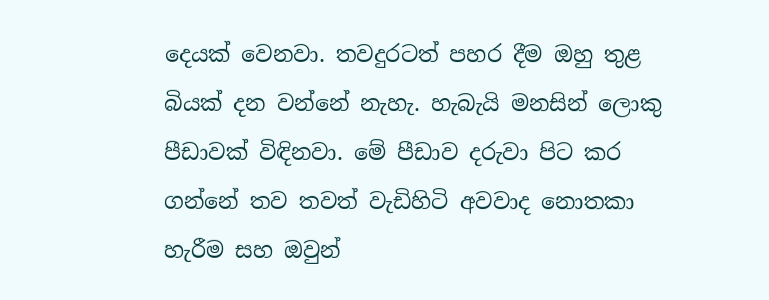දෙයක් වෙනවා. තවදුරටත් පහර දීම ඔහු තුළ බියක් දන වන්නේ නැහැ. හැබැයි මනසින් ලොකු පීඩාවක් විඳිනවා. මේ පීඩාව දරුවා පිට කර ගන්නේ තව තවත් වැඩිහිටි අවවාද නොතකා හැරීම සහ ඔවුන්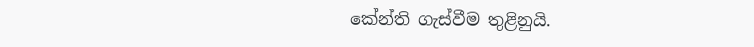කේන්ති ගැස්වීම තුළිනුයි.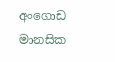අංගොඩ මානසික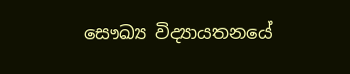සෞඛ්‍ය විද්‍යායතනයේ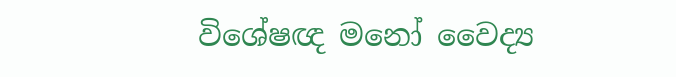විශේෂඥ මනෝ වෛද්‍ය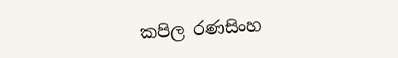කපිල රණසිංහ